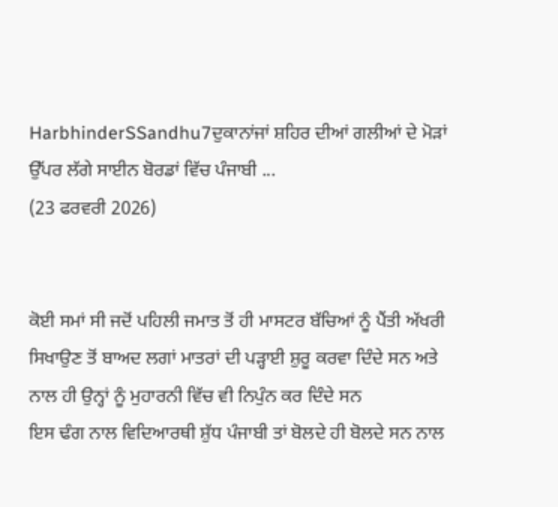HarbhinderSSandhu7ਦੁਕਾਨਾਂਜਾਂ ਸ਼ਹਿਰ ਦੀਆਂ ਗਲੀਆਂ ਦੇ ਮੋੜਾਂ ਉੱਪਰ ਲੱਗੇ ਸਾਈਨ ਬੋਰਡਾਂ ਵਿੱਚ ਪੰਜਾਬੀ ...
(23 ਫਰਵਰੀ 2026)


ਕੋਈ ਸਮਾਂ ਸੀ ਜਦੋਂ ਪਹਿਲੀ ਜਮਾਤ ਤੋਂ ਹੀ ਮਾਸਟਰ ਬੱਚਿਆਂ ਨੂੰ ਪੈਂਤੀ ਅੱਖਰੀ ਸਿਖਾਉਣ ਤੋਂ ਬਾਅਦ ਲਗਾਂ ਮਾਤਰਾਂ ਦੀ ਪੜ੍ਹਾਈ ਸ਼ੁਰੂ ਕਰਵਾ ਦਿੰਦੇ ਸਨ ਅਤੇ ਨਾਲ ਹੀ ਉਨ੍ਹਾਂ ਨੂੰ ਮੁਹਾਰਨੀ ਵਿੱਚ ਵੀ ਨਿਪੁੰਨ ਕਰ ਦਿੰਦੇ ਸਨ
ਇਸ ਢੰਗ ਨਾਲ ਵਿਦਿਆਰਥੀ ਸ਼ੁੱਧ ਪੰਜਾਬੀ ਤਾਂ ਬੋਲਦੇ ਹੀ ਬੋਲਦੇ ਸਨ ਨਾਲ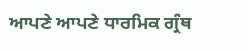ਆਪਣੇ ਆਪਣੇ ਧਾਰਮਿਕ ਗ੍ਰੰਥ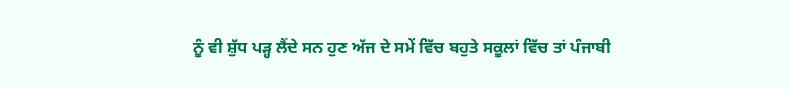ਨੂੰ ਵੀ ਸ਼ੁੱਧ ਪੜ੍ਹ ਲੈਂਦੇ ਸਨ ਹੁਣ ਅੱਜ ਦੇ ਸਮੇਂ ਵਿੱਚ ਬਹੁਤੇ ਸਕੂਲਾਂ ਵਿੱਚ ਤਾਂ ਪੰਜਾਬੀ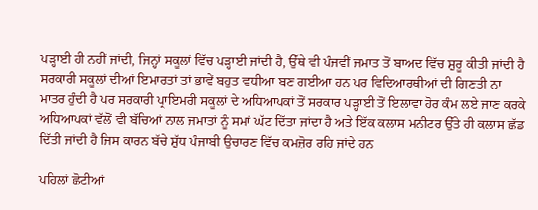ਪੜ੍ਹਾਈ ਹੀ ਨਹੀਂ ਜਾਂਦੀ, ਜਿਨ੍ਹਾਂ ਸਕੂਲਾਂ ਵਿੱਚ ਪੜ੍ਹਾਈ ਜਾਂਦੀ ਹੈ, ਉੱਥੇ ਵੀ ਪੰਜਵੀਂ ਜਮਾਤ ਤੋਂ ਬਾਅਦ ਵਿੱਚ ਸ਼ੁਰੂ ਕੀਤੀ ਜਾਂਦੀ ਹੈ ਸਰਕਾਰੀ ਸਕੂਲਾਂ ਦੀਆਂ ਇਮਾਰਤਾਂ ਤਾਂ ਭਾਵੇਂ ਬਹੁਤ ਵਧੀਆ ਬਣ ਗਈਆ ਹਨ ਪਰ ਵਿਦਿਆਰਥੀਆਂ ਦੀ ਗਿਣਤੀ ਨਾ ਮਾਤਰ ਹੁੰਦੀ ਹੈ ਪਰ ਸਰਕਾਰੀ ਪ੍ਰਾਇਮਰੀ ਸਕੂਲਾਂ ਦੇ ਅਧਿਆਪਕਾਂ ਤੋਂ ਸਰਕਾਰ ਪੜ੍ਹਾਈ ਤੋਂ ਇਲਾਵਾ ਹੋਰ ਕੰਮ ਲਏ ਜਾਣ ਕਰਕੇ ਅਧਿਆਪਕਾਂ ਵੱਲੋਂ ਵੀ ਬੱਚਿਆਂ ਨਾਲ ਜਮਾਤਾਂ ਨੂੰ ਸਮਾਂ ਘੱਟ ਦਿੱਤਾ ਜਾਂਦਾ ਹੈ ਅਤੇ ਇੱਕ ਕਲਾਸ ਮਨੀਟਰ ਉੱਤੇ ਹੀ ਕਲਾਸ ਛੱਡ ਦਿੱਤੀ ਜਾਂਦੀ ਹੈ ਜਿਸ ਕਾਰਨ ਬੱਚੇ ਸ਼ੁੱਧ ਪੰਜਾਬੀ ਉਚਾਰਣ ਵਿੱਚ ਕਮਜ਼ੋਰ ਰਹਿ ਜਾਂਦੇ ਹਨ

ਪਹਿਲਾਂ ਛੋਟੀਆਂ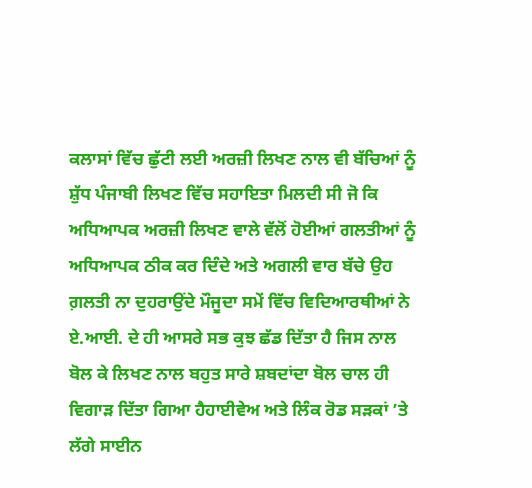ਕਲਾਸਾਂ ਵਿੱਚ ਛੁੱਟੀ ਲਈ ਅਰਜ਼ੀ ਲਿਖਣ ਨਾਲ ਵੀ ਬੱਚਿਆਂ ਨੂੰ ਸ਼ੁੱਧ ਪੰਜਾਬੀ ਲਿਖਣ ਵਿੱਚ ਸਹਾਇਤਾ ਮਿਲਦੀ ਸੀ ਜੋ ਕਿ ਅਧਿਆਪਕ ਅਰਜ਼ੀ ਲਿਖਣ ਵਾਲੇ ਵੱਲੋਂ ਹੋਈਆਂ ਗਲਤੀਆਂ ਨੂੰ ਅਧਿਆਪਕ ਠੀਕ ਕਰ ਦਿੰਦੇ ਅਤੇ ਅਗਲੀ ਵਾਰ ਬੱਚੇ ਉਹ ਗ਼ਲਤੀ ਨਾ ਦੁਹਰਾਉਂਦੇ ਮੌਜੂਦਾ ਸਮੇਂ ਵਿੱਚ ਵਿਦਿਆਰਥੀਆਂ ਨੇ ਏ.ਆਈ. ਦੇ ਹੀ ਆਸਰੇ ਸਭ ਕੁਝ ਛੱਡ ਦਿੱਤਾ ਹੈ ਜਿਸ ਨਾਲ ਬੋਲ ਕੇ ਲਿਖਣ ਨਾਲ ਬਹੁਤ ਸਾਰੇ ਸ਼ਬਦਾਂਦਾ ਬੋਲ ਚਾਲ ਹੀ ਵਿਗਾੜ ਦਿੱਤਾ ਗਿਆ ਹੈਹਾਈਵੇਅ ਅਤੇ ਲਿੰਕ ਰੋਡ ਸੜਕਾਂ ’ਤੇ ਲੱਗੇ ਸਾਈਨ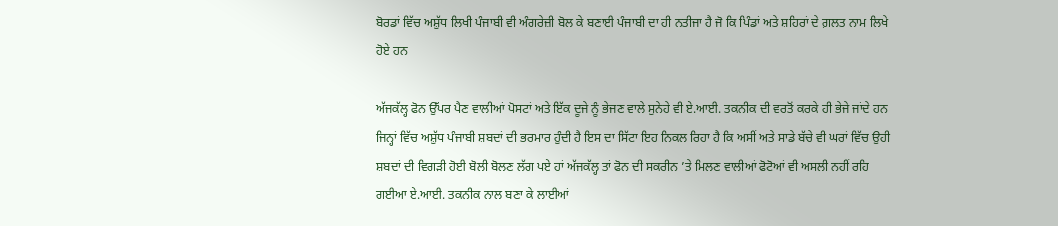ਬੋਰਡਾਂ ਵਿੱਚ ਅਸ਼ੁੱਧ ਲਿਖੀ ਪੰਜਾਬੀ ਵੀ ਅੰਗਰੇਜ਼ੀ ਬੋਲ ਕੇ ਬਣਾਈ ਪੰਜਾਬੀ ਦਾ ਹੀ ਨਤੀਜਾ ਹੈ ਜੋ ਕਿ ਪਿੰਡਾਂ ਅਤੇ ਸ਼ਹਿਰਾਂ ਦੇ ਗ਼ਲਤ ਨਾਮ ਲਿਖੇ ਹੋਏ ਹਨ

ਅੱਜਕੱਲ੍ਹ ਫੋਨ ਉੱਪਰ ਪੈਣ ਵਾਲੀਆਂ ਪੋਸਟਾਂ ਅਤੇ ਇੱਕ ਦੂਜੇ ਨੂੰ ਭੇਜਣ ਵਾਲੇ ਸੁਨੇਹੇ ਵੀ ਏ.ਆਈ. ਤਕਨੀਕ ਦੀ ਵਰਤੋਂ ਕਰਕੇ ਹੀ ਭੇਜੇ ਜਾਂਦੇ ਹਨ ਜਿਨ੍ਹਾਂ ਵਿੱਚ ਅਸ਼ੁੱਧ ਪੰਜਾਬੀ ਸ਼ਬਦਾਂ ਦੀ ਭਰਮਾਰ ਹੁੰਦੀ ਹੈ ਇਸ ਦਾ ਸਿੱਟਾ ਇਹ ਨਿਕਲ ਰਿਹਾ ਹੈ ਕਿ ਅਸੀਂ ਅਤੇ ਸਾਡੇ ਬੱਚੇ ਵੀ ਘਰਾਂ ਵਿੱਚ ਉਹੀ ਸ਼ਬਦਾਂ ਦੀ ਵਿਗੜੀ ਹੋਈ ਬੋਲੀ ਬੋਲਣ ਲੱਗ ਪਏ ਹਾਂ ਅੱਜਕੱਲ੍ਹ ਤਾਂ ਫੋਨ ਦੀ ਸਕਰੀਨ ’ਤੇ ਮਿਲਣ ਵਾਲੀਆਂ ਫੋਟੋਆਂ ਵੀ ਅਸਲੀ ਨਹੀਂ ਰਹਿ ਗਈਆ ਏ.ਆਈ. ਤਕਨੀਕ ਨਾਲ ਬਣਾ ਕੇ ਲਾਈਆਂ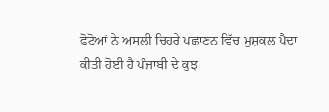ਫੋਟੋਆਂ ਨੇ ਅਸਲੀ ਚਿਹਰੇ ਪਛਾਣਨ ਵਿੱਚ ਮੁਸ਼ਕਲ ਪੈਦਾ ਕੀਤੀ ਹੋਈ ਹੈ ਪੰਜਾਬੀ ਦੇ ਕੁਝ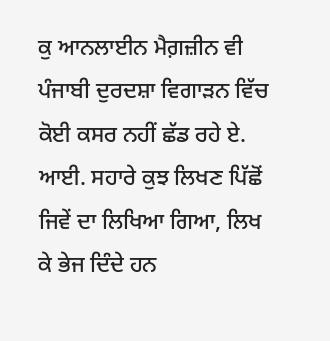ਕੁ ਆਨਲਾਈਨ ਮੈਗ਼ਜ਼ੀਨ ਵੀ ਪੰਜਾਬੀ ਦੁਰਦਸ਼ਾ ਵਿਗਾੜਨ ਵਿੱਚ ਕੋਈ ਕਸਰ ਨਹੀਂ ਛੱਡ ਰਹੇ ਏ. ਆਈ. ਸਹਾਰੇ ਕੁਝ ਲਿਖਣ ਪਿੱਛੋਂ ਜਿਵੇਂ ਦਾ ਲਿਖਿਆ ਗਿਆ, ਲਿਖ ਕੇ ਭੇਜ ਦਿੰਦੇ ਹਨ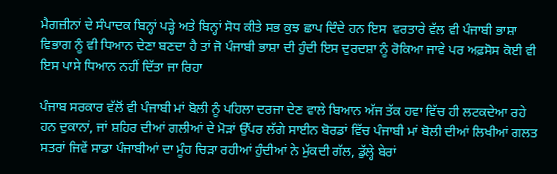ਮੈਗਜ਼ੀਨਾਂ ਦੇ ਸੰਪਾਦਕ ਬਿਨ੍ਹਾਂ ਪੜ੍ਹੇ ਅਤੇ ਬਿਨ੍ਹਾਂ ਸੋਧ ਕੀਤੇ ਸਭ ਕੁਝ ਛਾਪ ਦਿੰਦੇ ਹਨ ਇਸ  ਵਰਤਾਰੇ ਵੱਲ ਵੀ ਪੰਜਾਬੀ ਭਾਸ਼ਾ ਵਿਭਾਗ ਨੂੰ ਵੀ ਧਿਆਨ ਦੇਣਾ ਬਣਦਾ ਹੈ ਤਾਂ ਜੋ ਪੰਜਾਬੀ ਭਾਸ਼ਾ ਦੀ ਹੁੰਦੀ ਇਸ ਦੁਰਦਸ਼ਾ ਨੂੰ ਰੋਕਿਆ ਜਾਵੇ ਪਰ ਅਫ਼ਸੋਸ ਕੋਈ ਵੀ ਇਸ ਪਾਸੇ ਧਿਆਨ ਨਹੀਂ ਦਿੱਤਾ ਜਾ ਰਿਹਾ

ਪੰਜਾਬ ਸਰਕਾਰ ਵੱਲੋਂ ਵੀ ਪੰਜਾਬੀ ਮਾਂ ਬੋਲੀ ਨੂੰ ਪਹਿਲਾ ਦਰਜਾ ਦੇਣ ਵਾਲੇ ਬਿਆਨ ਅੱਜ ਤੱਕ ਹਵਾ ਵਿੱਚ ਹੀ ਲਟਕਦੇਆ ਰਹੇ ਹਨ ਦੁਕਾਨਾਂ, ਜਾਂ ਸ਼ਹਿਰ ਦੀਆਂ ਗਲੀਆਂ ਦੇ ਮੋੜਾਂ ਉੱਪਰ ਲੱਗੇ ਸਾਈਨ ਬੋਰਡਾਂ ਵਿੱਚ ਪੰਜਾਬੀ ਮਾਂ ਬੋਲੀ ਦੀਆਂ ਲਿਖੀਆਂ ਗਲਤ ਸਤਰਾਂ ਜਿਵੇਂ ਸਾਡਾ ਪੰਜਾਬੀਆਂ ਦਾ ਮੂੰਹ ਚਿੜਾ ਰਹੀਆਂ ਹੁੰਦੀਆਂ ਨੇ ਮੁੱਕਦੀ ਗੱਲ, ਡੁੱਲ੍ਹੇ ਬੇਰਾਂ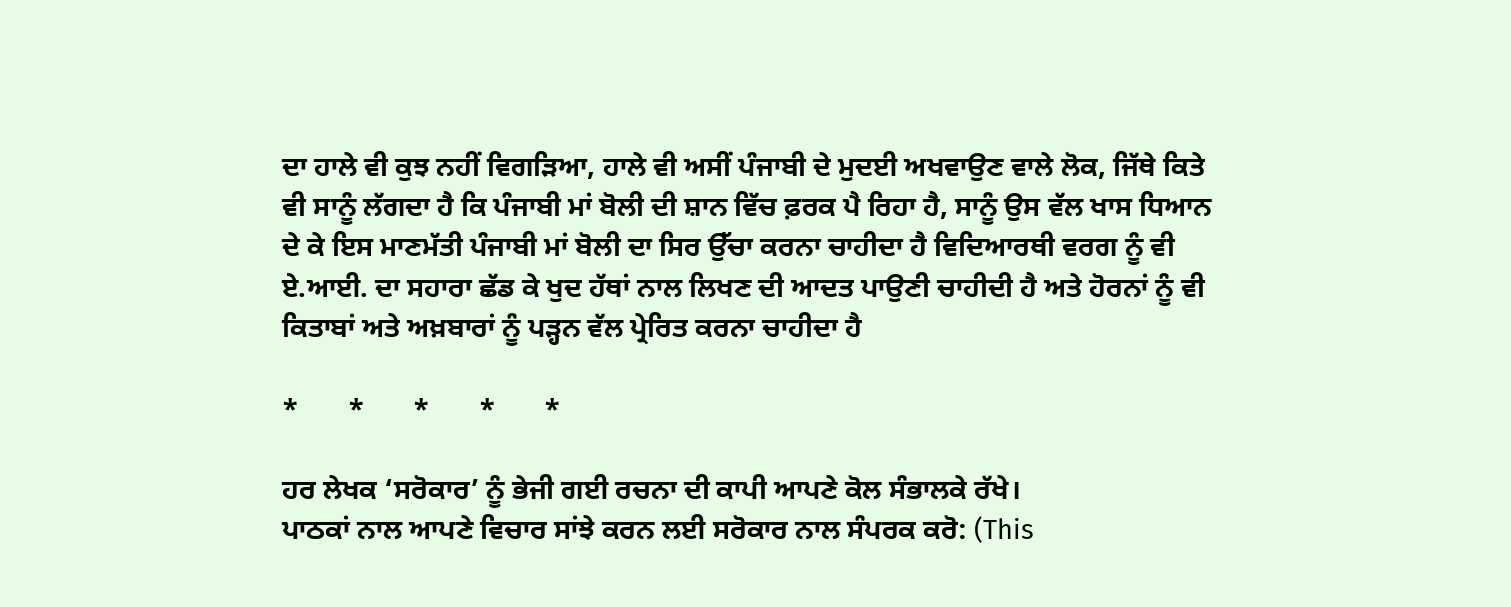ਦਾ ਹਾਲੇ ਵੀ ਕੁਝ ਨਹੀਂ ਵਿਗੜਿਆ, ਹਾਲੇ ਵੀ ਅਸੀਂ ਪੰਜਾਬੀ ਦੇ ਮੁਦਈ ਅਖਵਾਉਣ ਵਾਲੇ ਲੋਕ, ਜਿੱਥੇ ਕਿਤੇ ਵੀ ਸਾਨੂੰ ਲੱਗਦਾ ਹੈ ਕਿ ਪੰਜਾਬੀ ਮਾਂ ਬੋਲੀ ਦੀ ਸ਼ਾਨ ਵਿੱਚ ਫ਼ਰਕ ਪੈ ਰਿਹਾ ਹੈ, ਸਾਨੂੰ ਉਸ ਵੱਲ ਖਾਸ ਧਿਆਨ ਦੇ ਕੇ ਇਸ ਮਾਣਮੱਤੀ ਪੰਜਾਬੀ ਮਾਂ ਬੋਲੀ ਦਾ ਸਿਰ ਉੱਚਾ ਕਰਨਾ ਚਾਹੀਦਾ ਹੈ ਵਿਦਿਆਰਥੀ ਵਰਗ ਨੂੰ ਵੀ ਏ.ਆਈ. ਦਾ ਸਹਾਰਾ ਛੱਡ ਕੇ ਖੁਦ ਹੱਥਾਂ ਨਾਲ ਲਿਖਣ ਦੀ ਆਦਤ ਪਾਉਣੀ ਚਾਹੀਦੀ ਹੈ ਅਤੇ ਹੋਰਨਾਂ ਨੂੰ ਵੀ ਕਿਤਾਬਾਂ ਅਤੇ ਅਖ਼ਬਾਰਾਂ ਨੂੰ ਪੜ੍ਹਨ ਵੱਲ ਪ੍ਰੇਰਿਤ ਕਰਨਾ ਚਾਹੀਦਾ ਹੈ

*       *       *       *       *

ਹਰ ਲੇਖਕ ‘ਸਰੋਕਾਰ’ ਨੂੰ ਭੇਜੀ ਗਈ ਰਚਨਾ ਦੀ ਕਾਪੀ ਆਪਣੇ ਕੋਲ ਸੰਭਾਲਕੇ ਰੱਖੇ।
ਪਾਠਕਾਂ ਨਾਲ ਆਪਣੇ ਵਿਚਾਰ ਸਾਂਝੇ ਕਰਨ ਲਈ ਸਰੋਕਾਰ ਨਾਲ ਸੰਪਰਕ ਕਰੋ: (This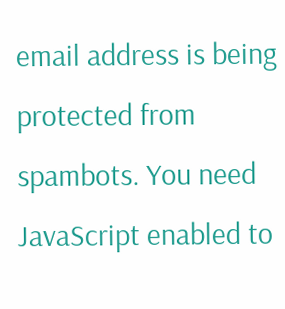email address is being protected from spambots. You need JavaScript enabled to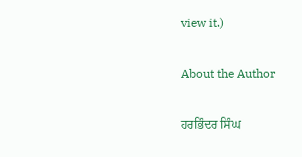view it.)

About the Author

ਹਰਭਿੰਦਰ ਸਿੰਘ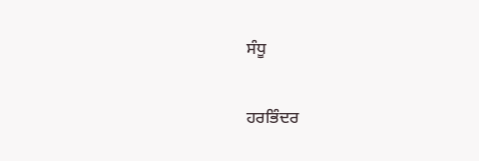ਸੰਧੂ

ਹਰਭਿੰਦਰ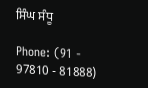ਸਿੰਘ ਸੰਧੂ

Phone: (91 - 97810 - 81888)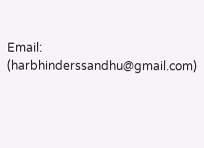Email: (harbhinderssandhu@gmail.com)